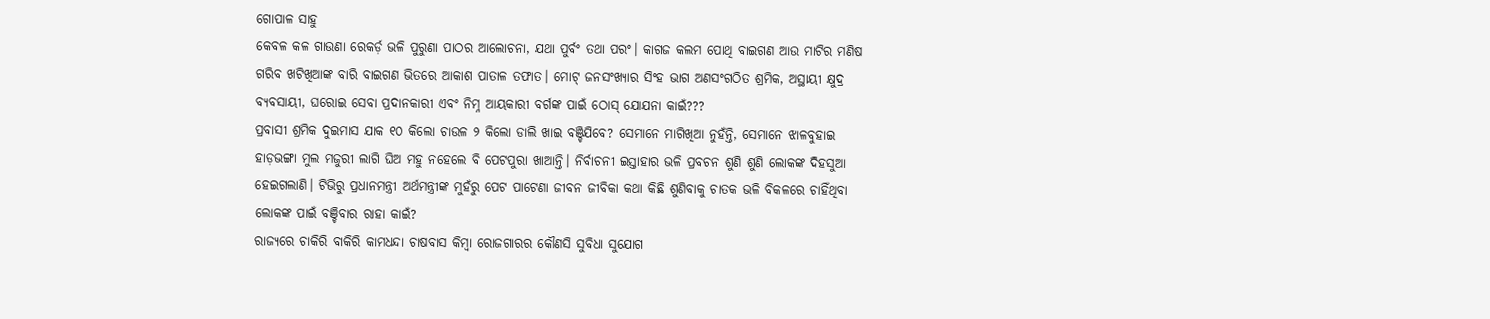ଗୋପାଳ ସାହୁ
କେବଳ କଳ ଗାଉଣା ରେକର୍ଡ଼ ଭଳି ପୁରୁଣା ପାଠର ଆଲୋଚନା, ଯଥା ପୁର୍ବଂ ତଥା ପରଂ। କାଗଜ କଲମ ପୋଥି ବାଇଗଣ ଆଉ ମାଟିର ମଣିଷ ଗରିବ ଖଟିଖିଆଙ୍କ ବାରି ବାଇଗଣ ଭିତରେ ଆକାଶ ପାତାଳ ତଫାତ। ମୋଟ୍ ଜନସଂଖ୍ୟାର ସିଂହ ଭାଗ ଅଣସଂଗଠିତ ଶ୍ରମିକ, ଅସ୍ଥାୟୀ କ୍ଷୁଦ୍ର ବ୍ୟବସାୟୀ, ଘରୋଇ ସେବା ପ୍ରଦାନକାରୀ ଏବଂ ନିମ୍ନ ଆୟକାରୀ ବର୍ଗଙ୍କ ପାଇଁ ଠୋସ୍ ଯୋଯନା କାଇଁ???
ପ୍ରବାସୀ ଶ୍ରମିକ ଦୁଇମାସ ଯାକ ୧୦ କିଲୋ ଚାଉଳ ୨ କିଲୋ ଡାଲି ଖାଇ ବଞ୍ଚିଯିବେ? ସେମାନେ ମାଗିଖିଆ ନୁହଁନ୍ତି, ସେମାନେ ଝାଳବୁହାଇ ହାଡ଼ଭଙ୍ଗା ମୁଲ ମଜୁରୀ ଲାଗି ଘିଅ ମହୁ ନହେଲେ ବି ପେଟପୁରା ଖାଆନ୍ତି। ନିର୍ବାଚନୀ ଇସ୍ତାହାର ଭଳି ପ୍ରବଚନ ଶୁଣି ଶୁଣି ଲୋକଙ୍କ ଦିହସୁଆ ହେଇଗଲାଣି। ଟିଭିରୁ ପ୍ରଧାନମନ୍ତ୍ରୀ ଅର୍ଥମନ୍ତ୍ରୀଙ୍କ ମୁହଁରୁ ପେଟ ପାଟେଣା ଜୀବନ ଜୀବିକା କଥା କିଛି ଶୁଣିବାକୁ ଚାତକ ଭଳି ବିକଳରେ ଚାହିଁଥିବା ଲୋକଙ୍କ ପାଇଁ ବଞ୍ଚିବାର ରାହା କାଇଁ?
ରାଜ୍ୟରେ ଚାକିରି ବାକିରି କାମଧନ୍ଦା ଚାଷବାସ କିମ୍ବା ରୋଜଗାରର କୌଣସି ସୁବିଧା ସୁଯୋଗ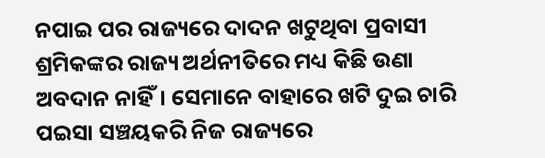ନପାଇ ପର ରାଜ୍ୟରେ ଦାଦନ ଖଟୁଥିବା ପ୍ରବାସୀ ଶ୍ରମିକଙ୍କର ରାଜ୍ୟ ଅର୍ଥନୀତିରେ ମଧ୍ୟ କିଛି ଉଣା ଅବଦାନ ନାହିଁ। ସେମାନେ ବାହାରେ ଖଟି ଦୁଇ ଚାରି ପଇସା ସଞ୍ଚୟକରି ନିଜ ରାଜ୍ୟରେ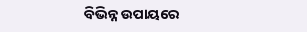ବିଭିନ୍ନ ଉପାୟରେ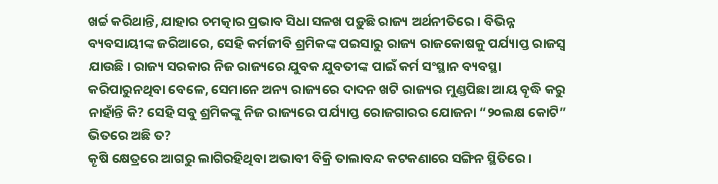ଖର୍ଚ୍ଚ କରିଥାନ୍ତି, ଯାହାର ଚମତ୍କାର ପ୍ରଭାବ ସିଧା ସଳଖ ପଡ଼ୁଛି ରାଜ୍ୟ ଅର୍ଥନୀତିରେ। ବିଭିନ୍ନ ବ୍ୟବସାୟୀଙ୍କ ଜରିଆରେ, ସେହି କର୍ମଜୀବି ଶ୍ରମିକଙ୍କ ପଇସାରୁ ରାଜ୍ୟ ରାଜକୋଷକୁ ପର୍ଯ୍ୟାପ୍ତ ରାଜସ୍ବ ଯାଉଛି। ରାଜ୍ୟ ସରକାର ନିଜ ରାଜ୍ୟରେ ଯୁବକ ଯୁବତୀଙ୍କ ପାଇଁ କର୍ମ ସଂସ୍ଥାନ ବ୍ୟବସ୍ଥା କରିପାରୁନଥିବା ବେଳେ, ସେମାନେ ଅନ୍ୟ ରାଜ୍ୟରେ ଦାଦନ ଖଟି ରାଜ୍ୟର ମୁଣ୍ଡପିଛା ଆୟ ବୄଦ୍ଧି କରୁ ନାହାଁନ୍ତି କି? ସେହି ସବୁ ଶ୍ରମିକଙ୍କୁ ନିଜ ରାଜ୍ୟରେ ପର୍ଯ୍ୟାପ୍ତ ରୋଜଗାରର ଯୋଜନା “୨୦ଲକ୍ଷ କୋଟି” ଭିତରେ ଅଛି ତ?
କୄଷି କ୍ଷେତ୍ରରେ ଆଗରୁ ଲାଗିରହିଥିବା ଅଭାବୀ ବିକ୍ରି ତାଲାବନ୍ଦ କଟକଣାରେ ସଙ୍ଗିନ ସ୍ଥିତିରେ।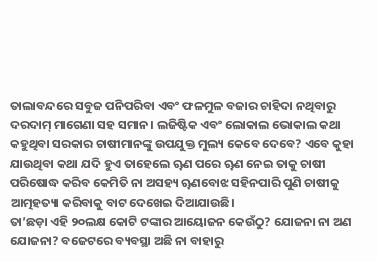ତାଲାବନ୍ଦରେ ସବୁଜ ପନିପରିବା ଏବଂ ଫଳମୁଳ ବଜାର ଚାହିଦା ନଥିବାରୁ ଦରଦାମ୍ ମାଗେଣା ସହ ସମାନ। ଲଜିଷ୍ଟିକ ଏବଂ ଲୋକାଲ ଭୋକାଲ କଥା କହୁଥିବା ସରକାର ଚାଷୀମାନଙ୍କୁ ଉପଯୁକ୍ତ ମୁଲ୍ୟ କେବେ ଦେବେ? ଏବେ କୁହା ଯାଉଥିବା କଥା ଯଦି ହୁଏ ତାହେଲେ ୠଣ ପରେ ୠଣ ନେଇ ତାକୁ ଚାଷୀ ପରିଷୋଦ୍ଧ କରିବ କେମିତି ନା ଅସହ୍ୟ ୠଣବୋଝ ସହିନପାରି ପୁଣି ଚାଷୀକୁ ଆତ୍ମହତ୍ୟା କରିବାକୁ ବାଟ ଦେଖେଇ ଦିଆଯାଉଛି।
ତା’ଛଡ଼ା ଏହି ୨୦ଲକ୍ଷ କୋଟି ଟଙ୍କାର ଆୟୋଜନ କେଉଁଠୁ? ଯୋଜନା ନା ଅଣ ଯୋଜନା? ବଜେଟରେ ବ୍ୟବସ୍ଥା ଅଛି ନା ବାହାରୁ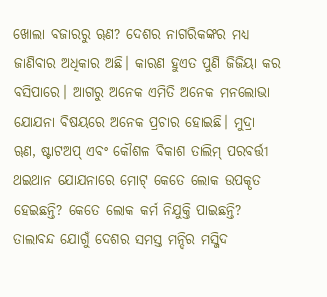ଖୋଲା ବଜାରରୁ ୠଣ? ଦେଶର ନାଗରିକଙ୍କର ମଧ୍ୟ ଜାଣିବାର ଅଧିକାର ଅଛି। କାରଣ ହୁଏତ ପୁଣି ଜିଜିୟା କର ବସିପାରେ। ଆଗରୁ ଅନେକ ଏମିତି ଅନେକ ମନଲୋଭା ଯୋଯନା ବିଷୟରେ ଅନେକ ପ୍ରଚାର ହୋଇଛି। ମୁଦ୍ରା ୠଣ, ଷ୍ଟାଟଅପ୍ ଏବଂ କୌଶଳ ବିକାଶ ତାଲିମ୍ ପରବର୍ତ୍ତୀ ଥଇଥାନ ଯୋଯନାରେ ମୋଟ୍ କେତେ ଲୋକ ଉପକୄତ ହେଇଛନ୍ତି? କେତେ ଲୋକ କର୍ମ ନିଯୁକ୍ତି ପାଇଛନ୍ତି?
ତାଲାବନ୍ଦ ଯୋଗୁଁ ଦେଶର ସମସ୍ତ ମନ୍ଦିର ମସ୍ଜିଦ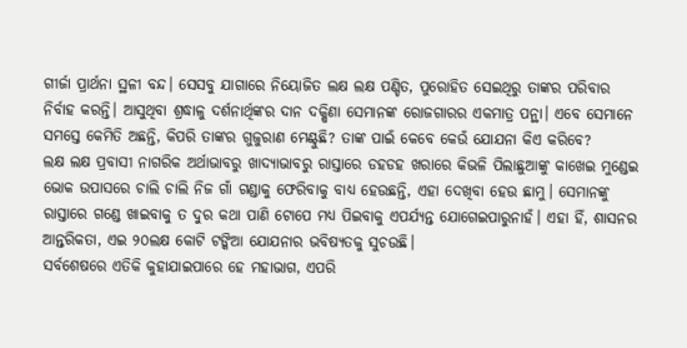ଗୀର୍ଜା ପ୍ରାର୍ଥନା ସ୍ଥଳୀ ବନ୍ଦ। ସେସବୁ ଯାଗାରେ ନିୟୋଜିତ ଲକ୍ଷ ଲକ୍ଷ ପଣ୍ଡିତ, ପୁରୋହିତ ସେଇଥିରୁ ତାଙ୍କର ପରିବାର ନିର୍ବାହ କରନ୍ତି। ଆସୁଥିବା ଶ୍ରଦ୍ଧାଳୁ ଦର୍ଶନାର୍ଥିଙ୍କର ଦାନ ଦକ୍ଷିଣା ସେମାନଙ୍କ ରୋଜଗାରର ଏକମାତ୍ର ପନ୍ଥା। ଏବେ ସେମାନେ ସମସ୍ତେ କେମିତି ଅଛନ୍ତି, କିପରି ତାଙ୍କର ଗୁଜୁରାଣ ମେଣ୍ଟୁଛି? ତାଙ୍କ ପାଇଁ କେବେ କେଉଁ ଯୋଯନା କିଏ କରିବେ?
ଲକ୍ଷ ଲକ୍ଷ ପ୍ରବାସୀ ନାଗରିକ ଅର୍ଥାଭାବରୁ ଖାଦ୍ୟାଭାବରୁ ରାସ୍ତାରେ ଡହଡହ ଖରାରେ କିଭଳି ପିଲାଛୁଆଙ୍କୁ କାଖେଇ ମୁଣ୍ଡେଇ ଭୋକ ଉପାସରେ ଚାଲି ଚାଲି ନିଜ ଗାଁ ଗଣ୍ଡାକୁ ଫେରିବାକୁ ବାଧ୍ୟ ହେଉଛନ୍ତି, ଏହା ଦେଖିବା ହେଉ ଛାମୁ। ସେମାନଙ୍କୁ ରାସ୍ତାରେ ଗଣ୍ଡେ ଖାଇବାକୁ ତ ଦୁର କଥା ପାଣି ଟୋପେ ମଧ୍ୟ ପିଇବାକୁ ଏପର୍ଯ୍ୟନ୍ତ ଯୋଗେଇପାରୁନାହଁ। ଏହା ହିଁ, ଶାସନର ଆନ୍ତରିକତା, ଏଇ ୨୦ଲକ୍ଷ କୋଟି ଟଙ୍କିଆ ଯୋଯନାର ଭବିଷ୍ୟତକୁ ସୁଚଉଛି।
ସର୍ବଶେଷରେ ଏତିକି କୁହାଯାଇପାରେ ହେ ମହାଭାଗ, ଏପରି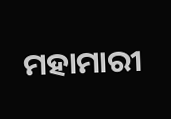ମହାମାରୀ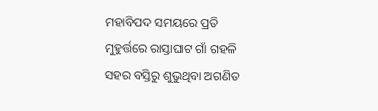ମହାବିପଦ ସମୟରେ ପ୍ରତି ମୁହୁର୍ତ୍ତରେ ରାସ୍ତାଘାଟ ଗାଁ ଗହଳି ସହର ବସ୍ତିରୁ ଶୁଭୁଥିବା ଅଗଣିତ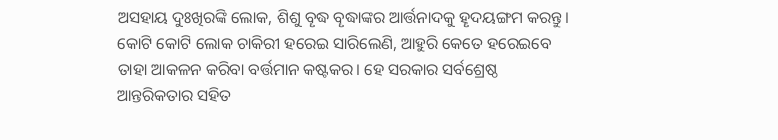ଅସହାୟ ଦୁଃଖିରଙ୍କି ଲୋକ, ଶିଶୁ ବୄଦ୍ଧ ବୄଦ୍ଧାଙ୍କର ଆର୍ତ୍ତନାଦକୁ ହୄଦୟଙ୍ଗମ କରନ୍ତୁ। କୋଟି କୋଟି ଲୋକ ଚାକିରୀ ହରେଇ ସାରିଲେଣି, ଆହୁରି କେତେ ହରେଇବେ ତାହା ଆକଳନ କରିବା ବର୍ତ୍ତମାନ କଷ୍ଟକର। ହେ ସରକାର ସର୍ବଶ୍ରେଷ୍ଠ ଆନ୍ତରିକତାର ସହିତ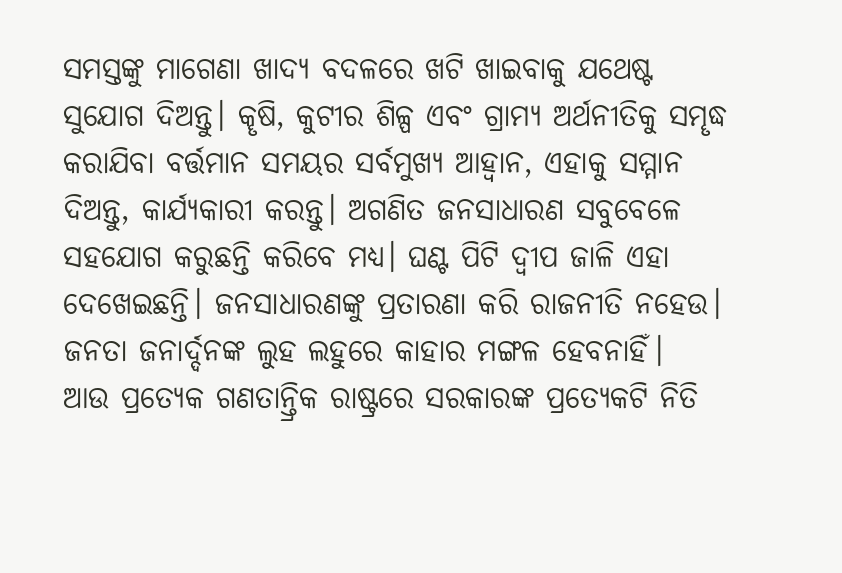ସମସ୍ତଙ୍କୁ ମାଗେଣା ଖାଦ୍ୟ ବଦଳରେ ଖଟି ଖାଇବାକୁ ଯଥେଷ୍ଟ ସୁଯୋଗ ଦିଅନ୍ତୁ। କୄଷି, କୁଟୀର ଶିଳ୍ପ ଏବଂ ଗ୍ରାମ୍ୟ ଅର୍ଥନୀତିକୁ ସମୄଦ୍ଧ କରାଯିବା ବର୍ତ୍ତମାନ ସମୟର ସର୍ବମୁଖ୍ଯ ଆହ୍ଵାନ, ଏହାକୁ ସମ୍ମାନ ଦିଅନ୍ତୁ, କାର୍ଯ୍ୟକାରୀ କରନ୍ତୁ। ଅଗଣିତ ଜନସାଧାରଣ ସବୁବେଳେ ସହଯୋଗ କରୁଛନ୍ତି କରିବେ ମଧ୍ୟ। ଘଣ୍ଟ ପିଟି ଦ୍ଵୀପ ଜାଳି ଏହା ଦେଖେଇଛନ୍ତି। ଜନସାଧାରଣଙ୍କୁ ପ୍ରତାରଣା କରି ରାଜନୀତି ନହେଉ। ଜନତା ଜନାର୍ଦ୍ଦନଙ୍କ ଲୁହ ଲହୁରେ କାହାର ମଙ୍ଗଳ ହେବନାହିଁ।
ଆଉ ପ୍ରତ୍ୟେକ ଗଣତାନ୍ତ୍ରିକ ରାଷ୍ଟ୍ରରେ ସରକାରଙ୍କ ପ୍ରତ୍ୟେକଟି ନିତି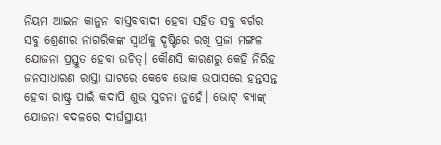ନିୟମ ଆଇନ କାନୁନ ବାସ୍ତବବାଦୀ ହେବା ସହିତ ସବୁ ବର୍ଗର ସବୁ ଶ୍ରେଣୀର ନାଗରିକଙ୍କ ସ୍ଵାର୍ଥକୁ ଦୄଷ୍ଟିରେ ରଖି ପ୍ରଜା ମଙ୍ଗଳ ଯୋଜନା ପ୍ରସ୍ତୁତ ହେବା ଉଚିତ୍। କୌଣସି କାରଣରୁ କେହି ନିରିହ ଜନସାଧାରଣ ରାସ୍ତା ଘାଟରେ କେବେ ଭୋକ ଉପାସରେ ହନ୍ତସନ୍ତ ହେବା ରାଷ୍ଟ୍ର ପାଇଁ କଦାପି ଶୁଭ ସୁଚନା ନୁହେଁ। ଭୋଟ୍ ବ୍ୟାଙ୍କ୍ ଯୋଜନା ବଦଳରେ ଦୀର୍ଘସ୍ଥାୟୀ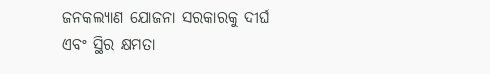ଜନକଲ୍ୟାଣ ଯୋଜନା ସରକାରକୁ ଦୀର୍ଘ ଏବଂ ସ୍ଥିର କ୍ଷମତା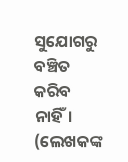ସୁଯୋଗରୁ ବଞ୍ଚିତ କରିବ ନାହିଁ।
(ଲେଖକଙ୍କ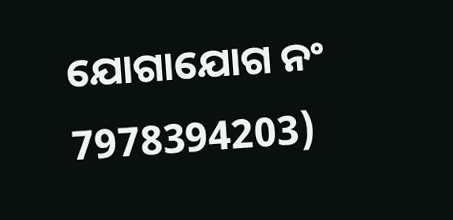ଯୋଗାଯୋଗ ନଂ 7978394203)